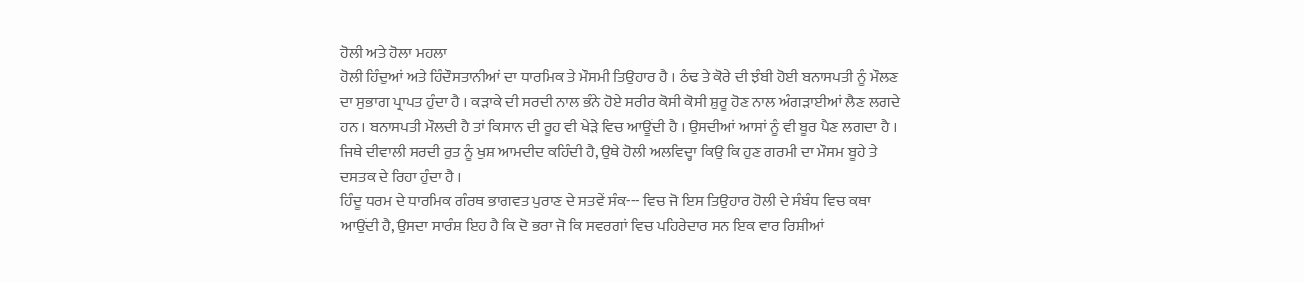ਹੋਲੀ ਅਤੇ ਹੋਲਾ ਮਹਲਾ
ਹੋਲੀ ਹਿੰਦੁਆਂ ਅਤੇ ਹਿੰਦੌਸਤਾਨੀਆਂ ਦਾ ਧਾਰਮਿਕ ਤੇ ਮੌਸਮੀ ਤਿਉਹਾਰ ਹੈ । ਠੰਢ ਤੇ ਕੋਰੇ ਦੀ ਝੰਬੀ ਹੋਈ ਬਨਾਸਪਤੀ ਨੂੰ ਮੌਲਣ ਦਾ ਸੁਭਾਗ ਪ੍ਰਾਪਤ ਹੁੰਦਾ ਹੈ । ਕੜਾਕੇ ਦੀ ਸਰਦੀ ਨਾਲ ਭੰਨੇ ਹੋਏ ਸਰੀਰ ਕੋਸੀ ਕੋਸੀ ਸ਼ੁਰੂ ਹੋਣ ਨਾਲ ਅੰਗੜਾਈਆਂ ਲੈਣ ਲਗਦੇ ਹਨ । ਬਨਾਸਪਤੀ ਮੌਲਦੀ ਹੈ ਤਾਂ ਕਿਸਾਨ ਦੀ ਰੂਹ ਵੀ ਖੇੜੇ ਵਿਚ ਆਊਂਦੀ ਹੈ । ਉਸਦੀਆਂ ਆਸਾਂ ਨੂੰ ਵੀ ਬੂਰ ਪੈਣ ਲਗਦਾ ਹੈ । ਜਿਥੇ ਦੀਵਾਲੀ ਸਰਦੀ ਰੁਤ ਨੂੰ ਖੁਸ਼ ਆਮਦੀਦ ਕਹਿੰਦੀ ਹੈ, ਉਥੇ ਹੋਲੀ ਅਲਵਿਦ੍ਹਾ ਕਿਉ ਕਿ ਹੁਣ ਗਰਮੀ ਦਾ ਮੌਸਮ ਬੂਹੇ ਤੇ ਦਸਤਕ ਦੇ ਰਿਹਾ ਹੁੰਦਾ ਹੈ ।
ਹਿੰਦੂ ਧਰਮ ਦੇ ਧਾਰਮਿਕ ਗੰਰਥ ਭਾਗਵਤ ਪੁਰਾਣ ਦੇ ਸਤਵੇਂ ਸੰਕ--- ਵਿਚ ਜੋ ਇਸ ਤਿਉਹਾਰ ਹੋਲੀ ਦੇ ਸੰਬੰਧ ਵਿਚ ਕਥਾ ਆਉਂਦੀ ਹੈ, ਉਸਦਾ ਸਾਰੰਸ਼ ਇਹ ਹੈ ਕਿ ਦੋ ਭਰਾ ਜੋ ਕਿ ਸਵਰਗਾਂ ਵਿਚ ਪਹਿਰੇਦਾਰ ਸਨ ਇਕ ਵਾਰ ਰਿਸ਼ੀਆਂ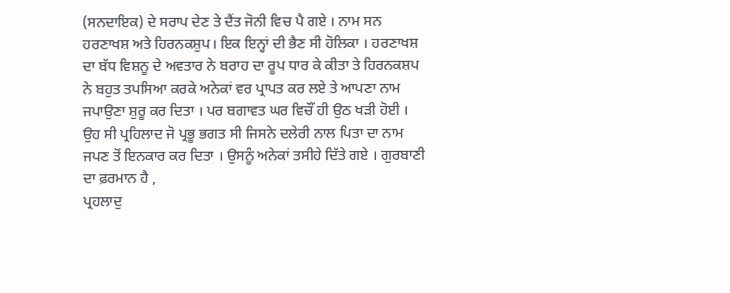(ਸਨਦਾਇਕ) ਦੇ ਸਰਾਪ ਦੇਣ ਤੇ ਦੈਂਤ ਜੋਨੀ ਵਿਚ ਪੈ ਗਏ । ਨਾਮ ਸਨ ਹਰਣਾਖਸ਼ ਅਤੇ ਹਿਰਨਕਸ਼ੁਪ। ਇਕ ਇਨ੍ਹਾਂ ਦੀ ਭੈਣ ਸੀ ਹੋਲਿਕਾ । ਹਰਣਾਖਸ਼ ਦਾ ਬੱਧ ਵਿਸ਼ਨੂ ਦੇ ਅਵਤਾਰ ਨੇ ਬਰਾਹ ਦਾ ਰੂਪ ਧਾਰ ਕੇ ਕੀਤਾ ਤੇ ਹਿਰਨਕਸ਼ਪ ਨੇ ਬਹੁਤ ਤਪਸਿਆ ਕਰਕੇ ਅਨੇਕਾਂ ਵਰ ਪ੍ਰਾਪਤ ਕਰ ਲਏ ਤੇ ਆਪਣਾ ਨਾਮ ਜਪਾਉਣਾ ਸ਼ੁਰੂ ਕਰ ਦਿਤਾ । ਪਰ ਬਗਾਵਤ ਘਰ ਵਿਚੌਂ ਹੀ ਉਠ ਖੜੀ ਹੋਈ । ਉਹ ਸੀ ਪ੍ਰਹਿਲਾਦ ਜੋ ਪ੍ਰਭੂ ਭਗਤ ਸੀ ਜਿਸਨੇ ਦਲੇਰੀ ਨਾਲ ਪਿਤਾ ਦਾ ਨਾਮ ਜਪਣ ਤੋਂ ਇਨਕਾਰ ਕਰ ਦਿਤਾ । ਉਸਨੂੰ ਅਨੇਕਾਂ ਤਸੀਹੇ ਦਿੱਤੇ ਗਏ । ਗੁਰਬਾਣੀ ਦਾ ਫ਼ਰਮਾਨ ਹੈ ,
ਪ੍ਰਹਲਾਦੁ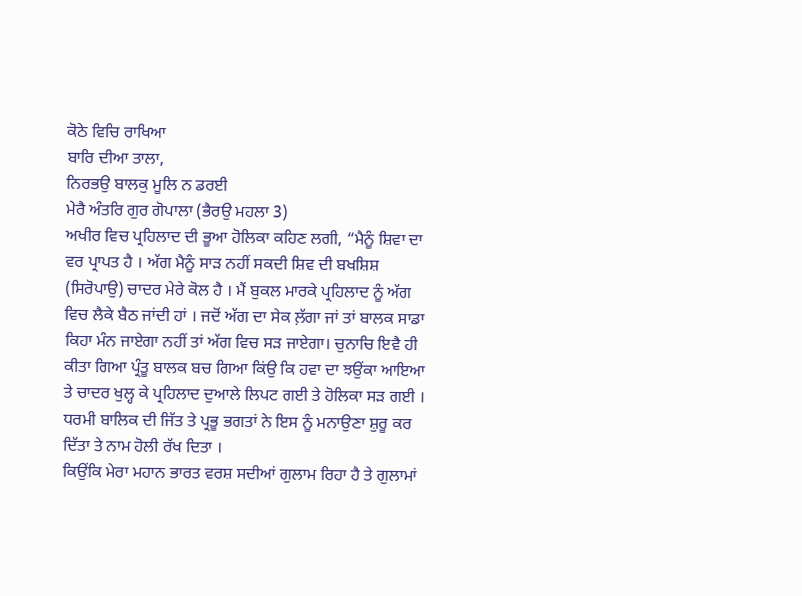ਕੋਠੇ ਵਿਚਿ ਰਾਖਿਆ
ਬਾਰਿ ਦੀਆ ਤਾਲਾ,
ਨਿਰਭਉ ਬਾਲਕੁ ਮੂਲਿ ਨ ਡਰਈ
ਮੇਰੈ ਅੰਤਰਿ ਗੁਰ ਗੋਪਾਲਾ (ਭੈਰਉ ਮਹਲਾ 3)
ਅਖੀਰ ਵਿਚ ਪ੍ਰਹਿਲਾਦ ਦੀ ਭੂਆ ਹੋਲਿਕਾ ਕਹਿਣ ਲਗੀ, “ਮੈਨੂੰ ਸ਼ਿਵਾ ਦਾ ਵਰ ਪ੍ਰਾਪਤ ਹੈ । ਅੱਗ ਮੈਨੂੰ ਸਾੜ ਨਹੀਂ ਸਕਦੀ ਸ਼ਿਵ ਦੀ ਬਖਸ਼ਿਸ਼ (ਸਿਰੋਪਾਉ) ਚਾਦਰ ਮੇਰੇ ਕੋਲ ਹੈ । ਮੈਂ ਬੁਕਲ ਮਾਰਕੇ ਪ੍ਰਹਿਲਾਦ ਨੂੰ ਅੱਗ ਵਿਚ ਲੈਕੇ ਬੈਠ ਜਾਂਦੀ ਹਾਂ । ਜਦੋਂ ਅੱਗ ਦਾ ਸੇਕ ਲ਼ੱਗਾ ਜਾਂ ਤਾਂ ਬਾਲਕ ਸਾਡਾ ਕਿਹਾ ਮੰਨ ਜਾਏਗਾ ਨਹੀਂ ਤਾਂ ਅੱਗ ਵਿਚ ਸੜ ਜਾਏਗਾ। ਚੁਨਾਚਿ ਇਵੈ ਹੀ ਕੀਤਾ ਗਿਆ ਪ੍ਰੰਤੂ ਬਾਲਕ ਬਚ ਗਿਆ ਕਿਂਉ ਕਿ ਹਵਾ ਦਾ ਝਉਂਕਾ ਆਇਆ ਤੇ ਚਾਦਰ ਖੁਲ੍ਹ ਕੇ ਪ੍ਰਹਿਲਾਦ ਦੁਆਲੇ ਲਿਪਟ ਗਈ ਤੇ ਹੋਲਿਕਾ ਸੜ ਗਈ । ਧਰਮੀ ਬਾਲਿਕ ਦੀ ਜਿੱਤ ਤੇ ਪ੍ਰਭੂ ਭਗਤਾਂ ਨੇ ਇਸ ਨੂੰ ਮਨਾਉਣਾ ਸ਼ੁਰੂ ਕਰ ਦਿੱਤਾ ਤੇ ਨਾਮ ਹੋਲੀ ਰੱਖ ਦਿਤਾ ।
ਕਿਉਂਕਿ ਮੇਰਾ ਮਹਾਨ ਭਾਰਤ ਵਰਸ਼ ਸਦੀਆਂ ਗੁਲਾਮ ਰਿਹਾ ਹੈ ਤੇ ਗੁਲਾਮਾਂ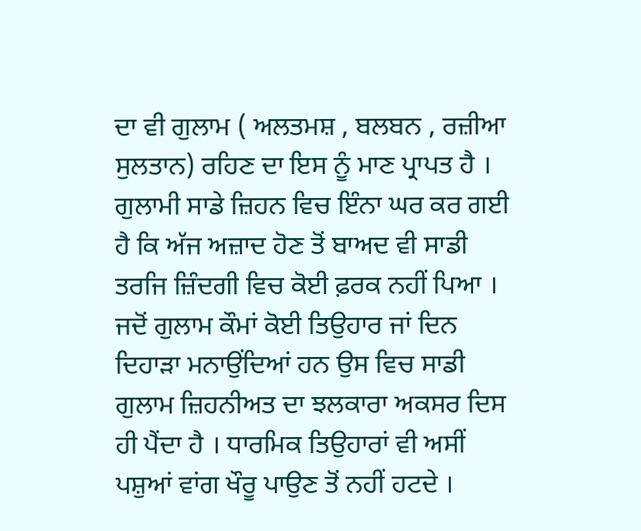ਦਾ ਵੀ ਗੁਲਾਮ ( ਅਲਤਮਸ਼ , ਬਲਬਨ , ਰਜ਼ੀਆ ਸੁਲਤਾਨ) ਰਹਿਣ ਦਾ ਇਸ ਨੂੰ ਮਾਣ ਪ੍ਰਾਪਤ ਹੈ । ਗੁਲਾਮੀ ਸਾਡੇ ਜ਼ਿਹਨ ਵਿਚ ਇੰਨਾ ਘਰ ਕਰ ਗਈ ਹੈ ਕਿ ਅੱਜ ਅਜ਼ਾਦ ਹੋਣ ਤੋਂ ਬਾਅਦ ਵੀ ਸਾਡੀ ਤਰਜਿ ਜ਼ਿੰਦਗੀ ਵਿਚ ਕੋਈ ਫ਼ਰਕ ਨਹੀਂ ਪਿਆ । ਜਦੋਂ ਗੁਲਾਮ ਕੌਮਾਂ ਕੋਈ ਤਿਉਹਾਰ ਜਾਂ ਦਿਨ ਦਿਹਾੜਾ ਮਨਾਉਂਦਿਆਂ ਹਨ ਉਸ ਵਿਚ ਸਾਡੀ ਗੁਲਾਮ ਜ਼ਿਹਨੀਅਤ ਦਾ ਝਲਕਾਰਾ ਅਕਸਰ ਦਿਸ ਹੀ ਪੈਂਦਾ ਹੈ । ਧਾਰਮਿਕ ਤਿਉਹਾਰਾਂ ਵੀ ਅਸੀਂ ਪਸ਼ੁਆਂ ਵਾਂਗ ਖੌਰੂ ਪਾਉਣ ਤੋਂ ਨਹੀਂ ਹਟਦੇ ।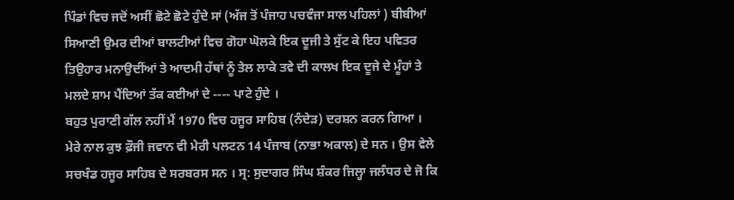ਪਿੰਡਾਂ ਵਿਚ ਜਦੋਂ ਅਸੀਂ ਛੋਟੇ ਛੋਟੇ ਹੁੰਦੇ ਸਾਂ (ਅੱਜ ਤੋਂ ਪੰਜਾਹ ਪਚਵੰਜਾ ਸਾਲ ਪਹਿਲਾਂ ) ਬੀਬੀਆਂ ਸਿਆਣੀ ਉਮਰ ਦੀਆਂ ਬਾਲਟੀਆਂ ਵਿਚ ਗੋਹਾ ਘੋਲਕੇ ਇਕ ਦੂਜੀ ਤੇ ਸੁੱਟ ਕੇ ਇਹ ਪਵਿਤਰ ਤਿਉਹਾਰ ਮਨਾਉਦੀਂਆਂ ਤੇ ਆਦਮੀ ਹੱਥਾਂ ਨੂੰ ਤੇਲ ਲਾਕੇ ਤਵੇ ਦੀ ਕਾਲਖ ਇਕ ਦੂਜੇ ਦੇ ਮੂੰਹਾਂ ਤੇ ਮਲਦੇ ਸ਼ਾਮ ਪੈਂਦਿਆਂ ਤੱਕ ਕਈਆਂ ਦੇ ---- ਪਾਟੇ ਹੁੰਦੇ ।
ਬਹੁਤ ਪੁਰਾਣੀ ਗੱਲ ਨਹੀਂ ਮੈਂ 1970 ਵਿਚ ਹਜੂਰ ਸਾਹਿਬ (ਨੰਦੇੜ) ਦਰਸ਼ਨ ਕਰਨ ਗਿਆ । ਮੇਰੇ ਨਾਲ ਕੁਝ ਫ਼ੌਜੀ ਜਵਾਨ ਵੀ ਮੇਰੀ ਪਲਟਨ 14 ਪੰਜਾਬ (ਨਾਭਾ ਅਕਾਲ) ਦੇ ਸਨ । ਉਸ ਵੇਲੇ ਸਚਖੰਡ ਹਜੂਰ ਸਾਹਿਬ ਦੇ ਸਰਬਰਸ ਸਨ । ਸ੍ਰ: ਸੁਦਾਗਰ ਸਿੰਘ ਸ਼ੰਕਰ ਜਿਲ੍ਹਾ ਜਲੰਧਰ ਦੇ ਜੋ ਕਿ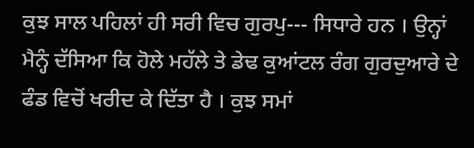ਕੁਝ ਸਾਲ ਪਹਿਲਾਂ ਹੀ ਸਰੀ ਵਿਚ ਗੁਰਪੁ--- ਸਿਧਾਰੇ ਹਨ । ਉਨ੍ਹਾਂ ਮੈਨ੍ਹੰ ਦੱਸਿਆ ਕਿ ਹੋਲੇ ਮਹੱਲੇ ਤੇ ਡੇਢ ਕੁਆਂਟਲ ਰੰਗ ਗੁਰਦੁਆਰੇ ਦੇ ਫੰਡ ਵਿਚੋਂ ਖਰੀਦ ਕੇ ਦਿੱਤਾ ਹੈ । ਕੁਝ ਸਮਾਂ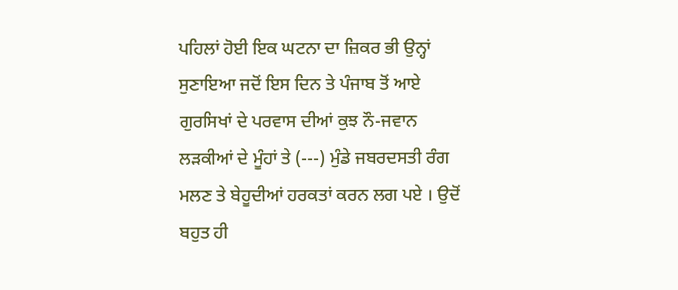ਪਹਿਲਾਂ ਹੋਈ ਇਕ ਘਟਨਾ ਦਾ ਜ਼ਿਕਰ ਭੀ ਉਨ੍ਹਾਂ ਸੁਣਾਇਆ ਜਦੋਂ ਇਸ ਦਿਨ ਤੇ ਪੰਜਾਬ ਤੋਂ ਆਏ ਗੁਰਸਿਖਾਂ ਦੇ ਪਰਵਾਸ ਦੀਆਂ ਕੁਝ ਨੌ-ਜਵਾਨ ਲੜਕੀਆਂ ਦੇ ਮੂੰਹਾਂ ਤੇ (---) ਮੁੰਡੇ ਜਬਰਦਸਤੀ ਰੰਗ ਮਲਣ ਤੇ ਬੇਹੂਦੀਆਂ ਹਰਕਤਾਂ ਕਰਨ ਲਗ ਪਏ । ਉਦੋਂ ਬਹੁਤ ਹੀ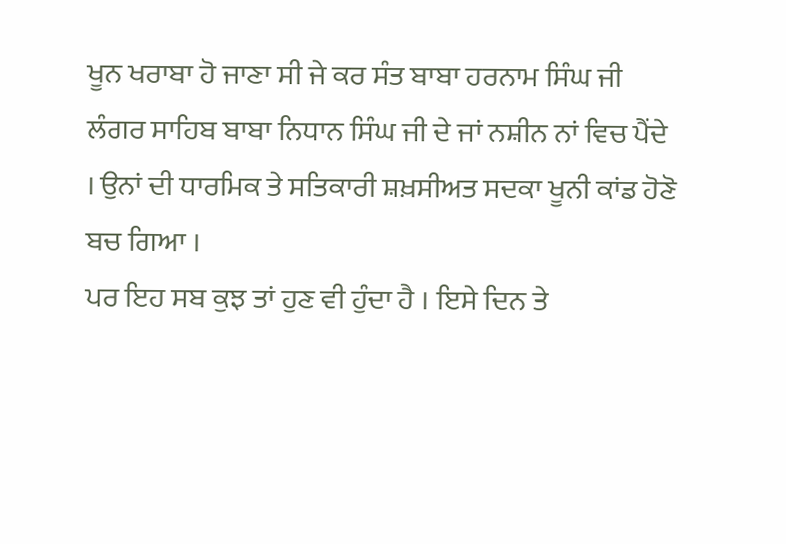ਖੂਨ ਖਰਾਬਾ ਹੋ ਜਾਣਾ ਸੀ ਜੇ ਕਰ ਸੰਤ ਬਾਬਾ ਹਰਨਾਮ ਸਿੰਘ ਜੀ ਲੰਗਰ ਸਾਹਿਬ ਬਾਬਾ ਨਿਧਾਨ ਸਿੰਘ ਜੀ ਦੇ ਜਾਂ ਨਸ਼ੀਨ ਨਾਂ ਵਿਚ ਪੈਂਦੇ । ਉਨਾਂ ਦੀ ਧਾਰਮਿਕ ਤੇ ਸਤਿਕਾਰੀ ਸ਼ਖ਼ਸੀਅਤ ਸਦਕਾ ਖੂਨੀ ਕਾਂਡ ਹੋਣੋ ਬਚ ਗਿਆ ।
ਪਰ ਇਹ ਸਬ ਕੁਝ ਤਾਂ ਹੁਣ ਵੀ ਹੁੰਦਾ ਹੈ । ਇਸੇ ਦਿਨ ਤੇ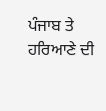ਪੰਜਾਬ ਤੇ ਹਰਿਆਣੇ ਦੀ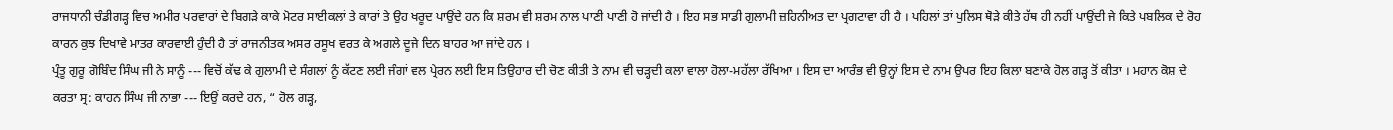ਰਾਜਧਾਨੀ ਚੰਡੀਗੜ੍ਹ ਵਿਚ ਅਮੀਰ ਪਰਵਾਰਾਂ ਦੇ ਬਿਗੜੇ ਕਾਕੇ ਮੋਟਰ ਸਾਈਕਲਾਂ ਤੇ ਕਾਰਾਂ ਤੇ ਉਹ ਖਰੂਦ ਪਾਉਂਦੇ ਹਨ ਕਿ ਸ਼ਰਮ ਵੀ ਸ਼ਰਮ ਨਾਲ ਪਾਣੀ ਪਾਣੀ ਹੋ ਜਾਂਦੀ ਹੈ । ਇਹ ਸਭ ਸਾਡੀ ਗੁਲਾਮੀ ਜ਼ਹਿਨੀਅਤ ਦਾ ਪ੍ਰਗਟਾਵਾ ਹੀ ਹੈ । ਪਹਿਲਾਂ ਤਾਂ ਪੁਲਿਸ ਥੋੜੇ ਕੀਤੇ ਹੱਥ ਹੀ ਨਹੀਂ ਪਾਉਂਦੀ ਜੇ ਕਿਤੇ ਪਬਲਿਕ ਦੇ ਰੋਹ ਕਾਰਨ ਕੁਝ ਦਿਖਾਵੇ ਮਾਤਰ ਕਾਰਵਾਈ ਹੁੰਦੀ ਹੈ ਤਾਂ ਰਾਜਨੀਤਕ ਅਸਰ ਰਸੂਖ ਵਰਤ ਕੇ ਅਗਲੇ ਦੂਜੇ ਦਿਨ ਬਾਹਰ ਆ ਜਾਂਦੇ ਹਨ ।
ਪ੍ਰੰਤੂ ਗੁਰੂ ਗੋਬਿੰਦ ਸਿੰਘ ਜੀ ਨੇ ਸਾਨੂੰ --- ਵਿਚੋਂ ਕੱਢ ਕੇ ਗੁਲਾਮੀ ਦੇ ਸੰਗਲਾਂ ਨੂੰ ਕੱਟਣ ਲਈ ਜੰਗਾਂ ਵਲ ਪ੍ਰੇਰਨ ਲਈ ਇਸ ਤਿਉਹਾਰ ਦੀ ਚੋਣ ਕੀਤੀ ਤੇ ਨਾਮ ਵੀ ਚੜ੍ਹਦੀ ਕਲਾ ਵਾਲਾ ਹੋਲਾ-ਮਹੱਲਾ ਰੱਖਿਆ । ਇਸ ਦਾ ਆਰੰਭ ਵੀ ਉਨ੍ਹਾਂ ਇਸ ਦੇ ਨਾਮ ਉਪਰ ਇਹ ਕਿਲਾ ਬਣਾਕੇ ਹੋਲ ਗੜ੍ਹ ਤੋਂ ਕੀਤਾ । ਮਹਾਨ ਕੋਸ਼ ਦੇ ਕਰਤਾ ਸ੍ਰ: ਕਾਹਨ ਸਿੰਘ ਜੀ ਨਾਭਾ --- ਇਉਂ ਕਰਦੇ ਹਨ, “ ਹੋਲ ਗੜ੍ਹ,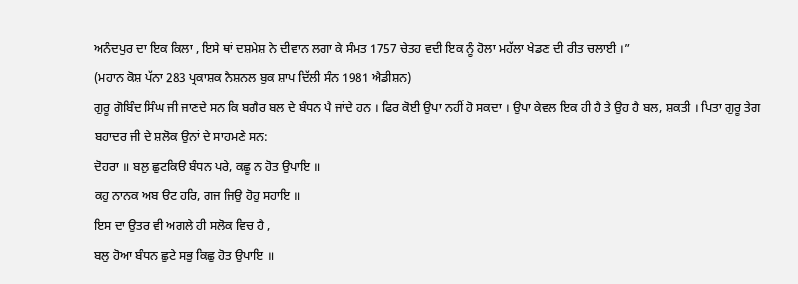ਅਨੰਦਪੁਰ ਦਾ ਇਕ ਕਿਲਾ , ਇਸੇ ਥਾਂ ਦਸ਼ਮੇਸ਼ ਨੇ ਦੀਵਾਨ ਲਗਾ ਕੇ ਸੰਮਤ 1757 ਚੇਤਹ ਵਦੀ ਇਕ ਨੂੰ ਹੋਲਾ ਮਹੱਲਾ ਖੇਡਣ ਦੀ ਰੀਤ ਚਲਾਈ ।”
(ਮਹਾਨ ਕੋਸ਼ ਪੱਨਾ 283 ਪ੍ਰਕਾਸ਼ਕ ਨੈਸ਼ਨਲ ਬੁਕ ਸ਼ਾਪ ਦਿੱਲੀ ਸੰਨ 1981 ਐਡੀਸ਼ਨ)
ਗੁਰੂ ਗੋਬਿੰਦ ਸਿੰਘ ਜੀ ਜਾਣਦੇ ਸਨ ਕਿ ਬਗੈਰ ਬਲ ਦੇ ਬੰਧਨ ਪੈ ਜਾਂਦੇ ਹਨ । ਫਿਰ ਕੋਈ ਉਪਾ ਨਹੀਂ ਹੋ ਸਕਦਾ । ਉਪਾ ਕੇਵਲ ਇਕ ਹੀ ਹੈ ਤੇ ਉਹ ਹੈ ਬਲ, ਸ਼ਕਤੀ । ਪਿਤਾ ਗੁਰੂ ਤੇਗ ਬਹਾਦਰ ਜੀ ਦੇ ਸ਼ਲੋਕ ਉਨਾਂ ਦੇ ਸਾਹਮਣੇ ਸਨ:
ਦੋਹਰਾ ॥ ਬਲੁ ਛੁਟਕਿੳ ਬੰਧਨ ਪਰੇ, ਕਛੂ ਨ ਹੋਤ ਉਪਾਇ ॥
ਕਹੁ ਨਾਨਕ ਅਬ ੳਟ ਹਰਿ, ਗਜ ਜਿਉ ਹੋਹੁ ਸਹਾਇ ॥
ਇਸ ਦਾ ਉਤਰ ਵੀ ਅਗਲੇ ਹੀ ਸਲੋਕ ਵਿਚ ਹੈ ,
ਬਲੁ ਹੋਆ ਬੰਧਨ ਛੁਟੇ ਸਭੁ ਕਿਛੁ ਹੋਤ ਉਪਾਇ ॥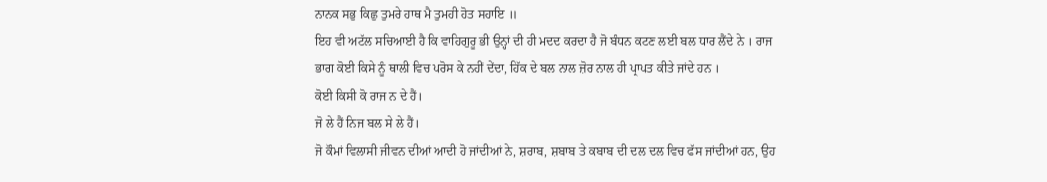ਨਾਨਕ ਸਭੁ ਕਿਛੁ ਤੁਮਰੇ ਹਾਥ ਮੈ ਤੁਮਹੀ ਹੋਤ ਸਹਾਇ ॥
ਇਹ ਵੀ ਅਟੱਲ ਸਚਿਆਈ ਹੈ ਕਿ ਵਾਹਿਗੁਰੂ ਭੀ ਉਨ੍ਹਾਂ ਦੀ ਹੀ ਮਦਦ ਕਰਦਾ ਹੈ ਜੋ ਬੰਧਨ ਕਟਣ ਲਈ ਬਲ ਧਾਰ ਲੈਂਦੇ ਨੇ । ਰਾਜ ਭਾਗ ਕੋਈ ਕਿਸੇ ਨੂੰ ਥਾਲੀ ਵਿਚ ਪਰੋਸ ਕੇ ਨਹੀਂ ਦੇਂਦਾ, ਹਿੱਕ ਦੇ ਬਲ ਨਾਲ ਜ਼ੋਰ ਨਾਲ ਹੀ ਪ੍ਰਾਪਤ ਕੀਤੇ ਜਾਂਦੇ ਹਨ ।
ਕੋਈ ਕਿਸੀ ਕੋ ਰਾਜ ਨ ਦੇ ਹੈਂ।
ਜੋ ਲੇ ਹੈਂ ਨਿਜ ਬਲ ਸੇ ਲੇ ਹੈਂ।
ਜੋ ਕੌਮਾਂ ਵਿਲਾਸੀ ਜੀਵਨ ਦੀਆਂ ਆਦੀ ਹੋ ਜਾਂਦੀਆਂ ਨੇ, ਸ਼ਰਾਬ, ਸ਼ਬਾਬ ਤੇ ਕਬਾਬ ਦੀ ਦਲ ਦਲ ਵਿਚ ਫੱਸ ਜਾਂਦੀਆਂ ਹਨ, ਉਹ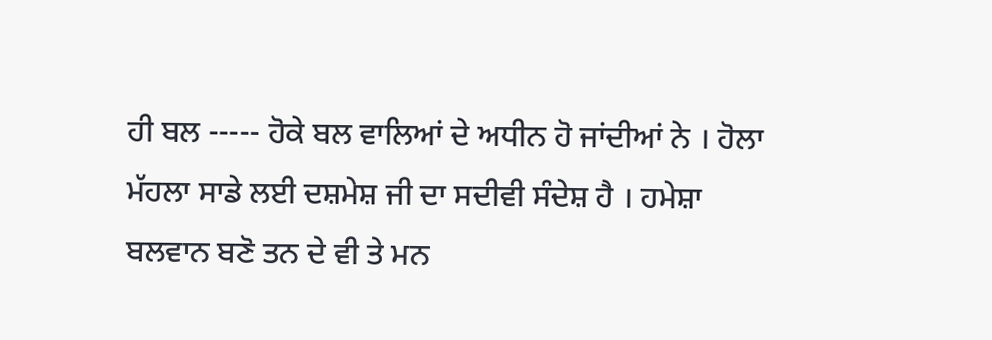ਹੀ ਬਲ ----- ਹੋਕੇ ਬਲ ਵਾਲਿਆਂ ਦੇ ਅਧੀਨ ਹੋ ਜਾਂਦੀਆਂ ਨੇ । ਹੋਲਾ ਮੱਹਲਾ ਸਾਡੇ ਲਈ ਦਸ਼ਮੇਸ਼ ਜੀ ਦਾ ਸਦੀਵੀ ਸੰਦੇਸ਼ ਹੈ । ਹਮੇਸ਼ਾ ਬਲਵਾਨ ਬਣੋ ਤਨ ਦੇ ਵੀ ਤੇ ਮਨ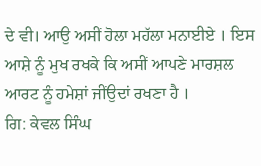ਦੇ ਵੀ। ਆਉ ਅਸੀਂ ਹੋਲਾ ਮਹੱਲਾ ਮਨਾਈਏ । ਇਸ ਆਸ਼ੇ ਨੂੰ ਮੁਖ ਰਖਕੇ ਕਿ ਅਸੀਂ ਆਪਣੇ ਮਾਰਸ਼ਲ ਆਰਟ ਨੂੰ ਹਮੇਸ਼ਾਂ ਜੀਂਉਦਾਂ ਰਖਣਾ ਹੈ ।
ਗਿ: ਕੇਵਲ ਸਿੰਘ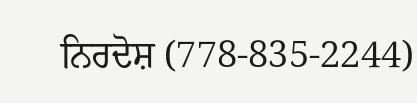ਨਿਰਦੋਸ਼ (778-835-2244)